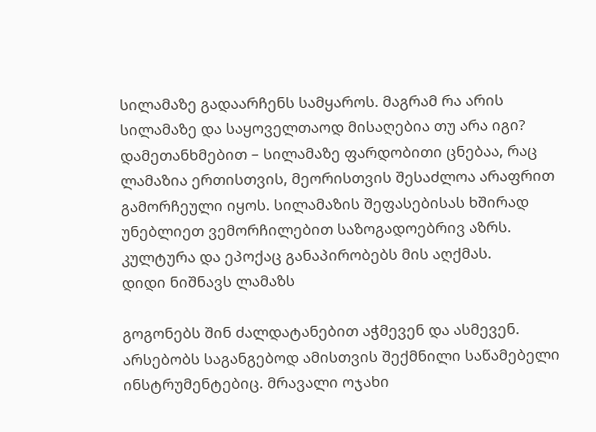სილამაზე გადაარჩენს სამყაროს. მაგრამ რა არის სილამაზე და საყოველთაოდ მისაღებია თუ არა იგი? დამეთანხმებით – სილამაზე ფარდობითი ცნებაა, რაც ლამაზია ერთისთვის, მეორისთვის შესაძლოა არაფრით გამორჩეული იყოს. სილამაზის შეფასებისას ხშირად უნებლიეთ ვემორჩილებით საზოგადოებრივ აზრს. კულტურა და ეპოქაც განაპირობებს მის აღქმას.
დიდი ნიშნავს ლამაზს

გოგონებს შინ ძალდატანებით აჭმევენ და ასმევენ. არსებობს საგანგებოდ ამისთვის შექმნილი საწამებელი ინსტრუმენტებიც. მრავალი ოჯახი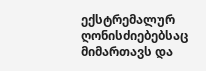ექსტრემალურ ღონისძიებებსაც მიმართავს და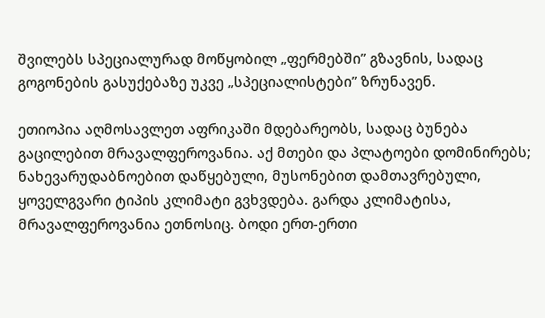შვილებს სპეციალურად მოწყობილ „ფერმებში” გზავნის, სადაც გოგონების გასუქებაზე უკვე „სპეციალისტები” ზრუნავენ.

ეთიოპია აღმოსავლეთ აფრიკაში მდებარეობს, სადაც ბუნება გაცილებით მრავალფეროვანია. აქ მთები და პლატოები დომინირებს; ნახევარუდაბნოებით დაწყებული, მუსონებით დამთავრებული, ყოველგვარი ტიპის კლიმატი გვხვდება. გარდა კლიმატისა, მრავალფეროვანია ეთნოსიც. ბოდი ერთ-ერთი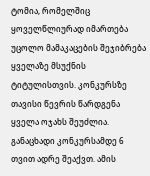ტომია, რომელშიც ყოველწლიურად იმართება უცოლო მამაკაცების შეჯიბრება ყველაზე მსუქნის ტიტულისთვის. კონკურსზე თავისი წევრის წარდგენა ყველა ოჯახს შეუძლია. განაცხადი კონკურსამდე 6 თვით ადრე შეაქვთ. ამის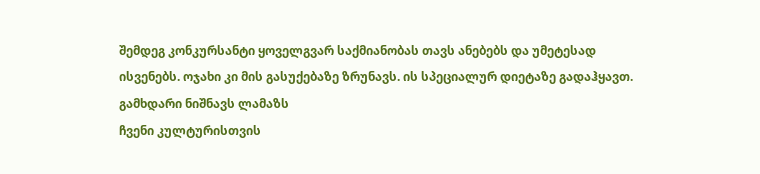შემდეგ კონკურსანტი ყოველგვარ საქმიანობას თავს ანებებს და უმეტესად ისვენებს. ოჯახი კი მის გასუქებაზე ზრუნავს. ის სპეციალურ დიეტაზე გადაჰყავთ.
გამხდარი ნიშნავს ლამაზს
ჩვენი კულტურისთვის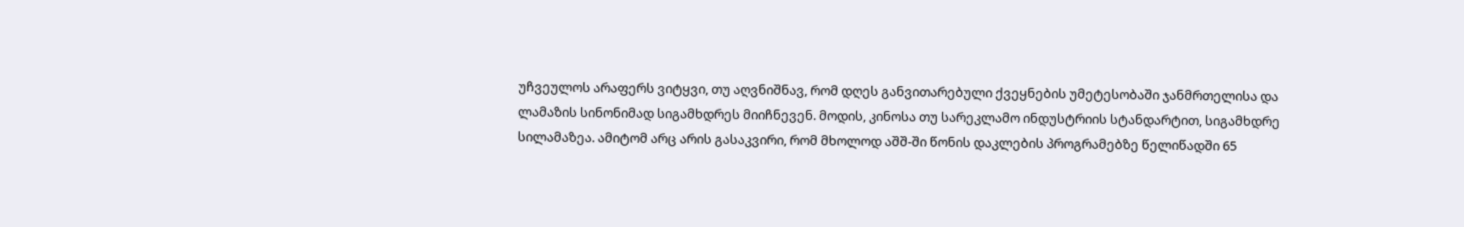უჩვეულოს არაფერს ვიტყვი, თუ აღვნიშნავ, რომ დღეს განვითარებული ქვეყნების უმეტესობაში ჯანმრთელისა და ლამაზის სინონიმად სიგამხდრეს მიიჩნევენ. მოდის, კინოსა თუ სარეკლამო ინდუსტრიის სტანდარტით, სიგამხდრე სილამაზეა. ამიტომ არც არის გასაკვირი, რომ მხოლოდ აშშ-ში წონის დაკლების პროგრამებზე წელიწადში 65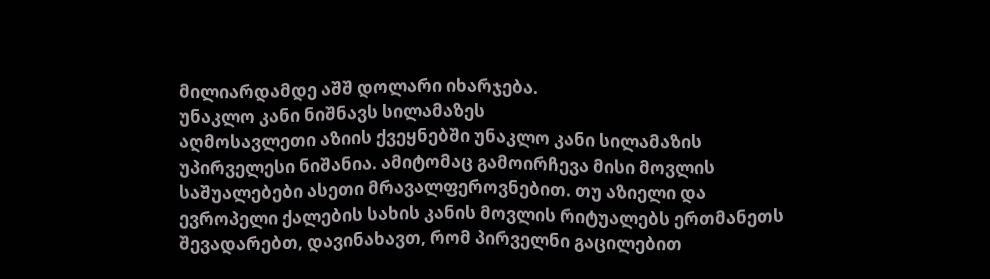მილიარდამდე აშშ დოლარი იხარჯება.
უნაკლო კანი ნიშნავს სილამაზეს
აღმოსავლეთი აზიის ქვეყნებში უნაკლო კანი სილამაზის უპირველესი ნიშანია. ამიტომაც გამოირჩევა მისი მოვლის საშუალებები ასეთი მრავალფეროვნებით. თუ აზიელი და ევროპელი ქალების სახის კანის მოვლის რიტუალებს ერთმანეთს შევადარებთ, დავინახავთ, რომ პირველნი გაცილებით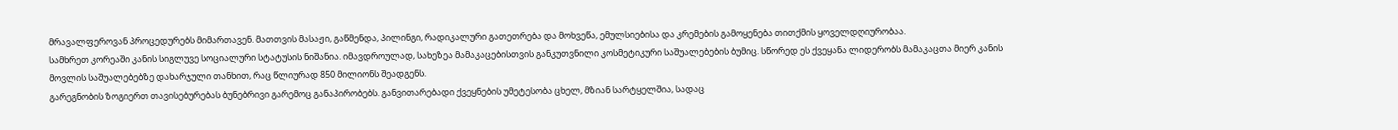მრავალფეროვან პროცედურებს მიმართავენ. მათთვის მასაჟი, გაწმენდა, პილინგი, რადიკალური გათეთრება და მოხვეწა, ემულსიებისა და კრემების გამოყენება თითქმის ყოველდღიურობაა.
სამხრეთ კორეაში კანის სიგლუვე სოციალური სტატუსის ნიშანია. იმავდროულად, სახეზეა მამაკაცებისთვის განკუთვნილი კოსმეტიკური საშუალებების ბუმიც. სწორედ ეს ქვეყანა ლიდერობს მამაკაცთა მიერ კანის მოვლის საშუალებებზე დახარჯული თანხით, რაც წლიურად 850 მილიონს შეადგენს.
გარეგნობის ზოგიერთ თავისებურებას ბუნებრივი გარემოც განაპირობებს. განვითარებადი ქვეყნების უმეტესობა ცხელ, მზიან სარტყელშია, სადაც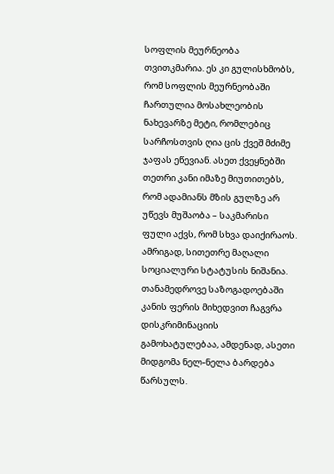სოფლის მეურნეობა თვითკმარია. ეს კი გულისხმობს, რომ სოფლის მეურნეობაში ჩართულია მოსახლეობის ნახევარზე მეტი, რომლებიც სარჩოსთვის ღია ცის ქვეშ მძიმე ჯაფას ეწევიან. ასეთ ქვეყნებში თეთრი კანი იმაზე მიუთითებს, რომ ადამიანს მზის გულზე არ უწევს მუშაობა – საკმარისი ფული აქვს, რომ სხვა დაიქირაოს. ამრიგად, სითეთრე მაღალი სოციალური სტატუსის ნიშანია.
თანამედროვე საზოგადოებაში კანის ფერის მიხედვით ჩაგვრა დისკრიმინაციის გამოხატულებაა, ამდენად, ასეთი მიდგომა ნელ-ნელა ბარდება წარსულს.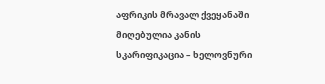აფრიკის მრავალ ქვეყანაში მიღებულია კანის სკარიფიკაცია – ხელოვნური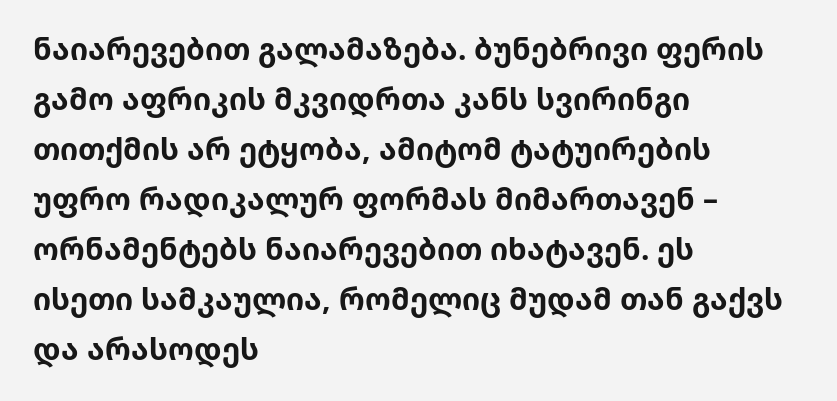ნაიარევებით გალამაზება. ბუნებრივი ფერის გამო აფრიკის მკვიდრთა კანს სვირინგი თითქმის არ ეტყობა, ამიტომ ტატუირების უფრო რადიკალურ ფორმას მიმართავენ – ორნამენტებს ნაიარევებით იხატავენ. ეს ისეთი სამკაულია, რომელიც მუდამ თან გაქვს და არასოდეს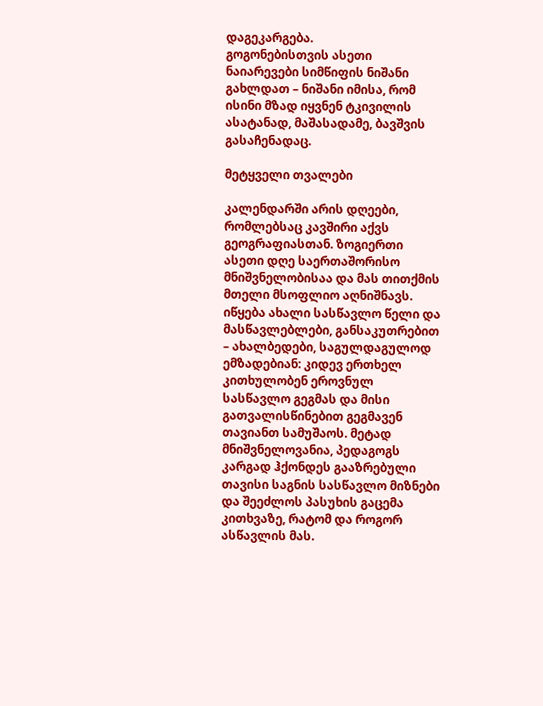დაგეკარგება.
გოგონებისთვის ასეთი ნაიარევები სიმწიფის ნიშანი გახლდათ – ნიშანი იმისა, რომ ისინი მზად იყვნენ ტკივილის ასატანად, მაშასადამე, ბავშვის გასაჩენადაც.

მეტყველი თვალები

კალენდარში არის დღეები, რომლებსაც კავშირი აქვს გეოგრაფიასთან. ზოგიერთი ასეთი დღე საერთაშორისო მნიშვნელობისაა და მას თითქმის მთელი მსოფლიო აღნიშნავს.
იწყება ახალი სასწავლო წელი და მასწავლებლები, განსაკუთრებით – ახალბედები, საგულდაგულოდ ემზადებიან: კიდევ ერთხელ კითხულობენ ეროვნულ სასწავლო გეგმას და მისი გათვალისწინებით გეგმავენ თავიანთ სამუშაოს. მეტად მნიშვნელოვანია, პედაგოგს კარგად ჰქონდეს გააზრებული თავისი საგნის სასწავლო მიზნები და შეეძლოს პასუხის გაცემა კითხვაზე, რატომ და როგორ ასწავლის მას.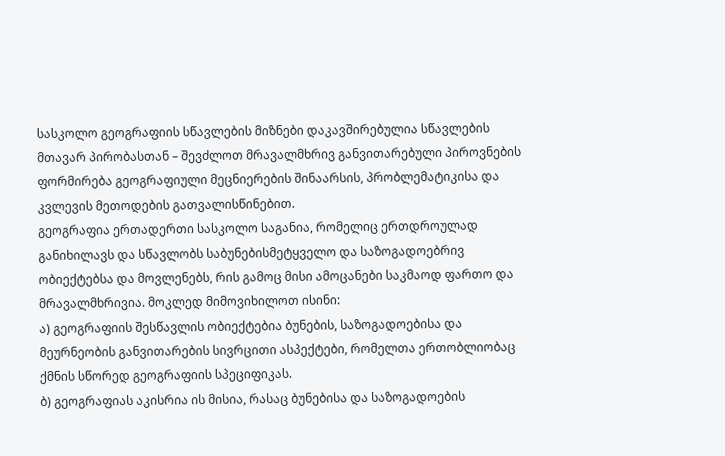სასკოლო გეოგრაფიის სწავლების მიზნები დაკავშირებულია სწავლების მთავარ პირობასთან – შევძლოთ მრავალმხრივ განვითარებული პიროვნების ფორმირება გეოგრაფიული მეცნიერების შინაარსის, პრობლემატიკისა და კვლევის მეთოდების გათვალისწინებით.
გეოგრაფია ერთადერთი სასკოლო საგანია, რომელიც ერთდროულად განიხილავს და სწავლობს საბუნებისმეტყველო და საზოგადოებრივ ობიექტებსა და მოვლენებს, რის გამოც მისი ამოცანები საკმაოდ ფართო და მრავალმხრივია. მოკლედ მიმოვიხილოთ ისინი:
ა) გეოგრაფიის შესწავლის ობიექტებია ბუნების, საზოგადოებისა და მეურნეობის განვითარების სივრცითი ასპექტები, რომელთა ერთობლიობაც ქმნის სწორედ გეოგრაფიის სპეციფიკას.
ბ) გეოგრაფიას აკისრია ის მისია, რასაც ბუნებისა და საზოგადოების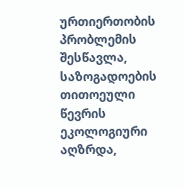ურთიერთობის პრობლემის შესწავლა, საზოგადოების თითოეული წევრის ეკოლოგიური აღზრდა,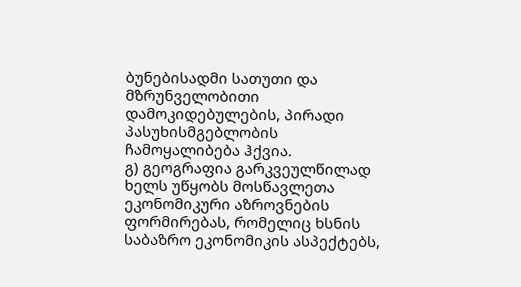ბუნებისადმი სათუთი და მზრუნველობითი დამოკიდებულების, პირადი პასუხისმგებლობის ჩამოყალიბება ჰქვია.
გ) გეოგრაფია გარკვეულწილად ხელს უწყობს მოსწავლეთა ეკონომიკური აზროვნების ფორმირებას, რომელიც ხსნის საბაზრო ეკონომიკის ასპექტებს,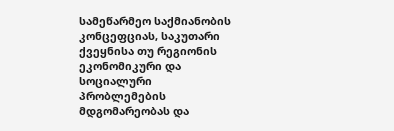სამეწარმეო საქმიანობის კონცეფციას, საკუთარი ქვეყნისა თუ რეგიონის ეკონომიკური და სოციალური პრობლემების მდგომარეობას და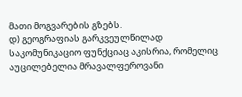მათი მოგვარების გზებს.
დ) გეოგრაფიას გარკვეულწილად საკომუნიკაციო ფუნქციაც აკისრია, რომელიც აუცილებელია მრავალფეროვანი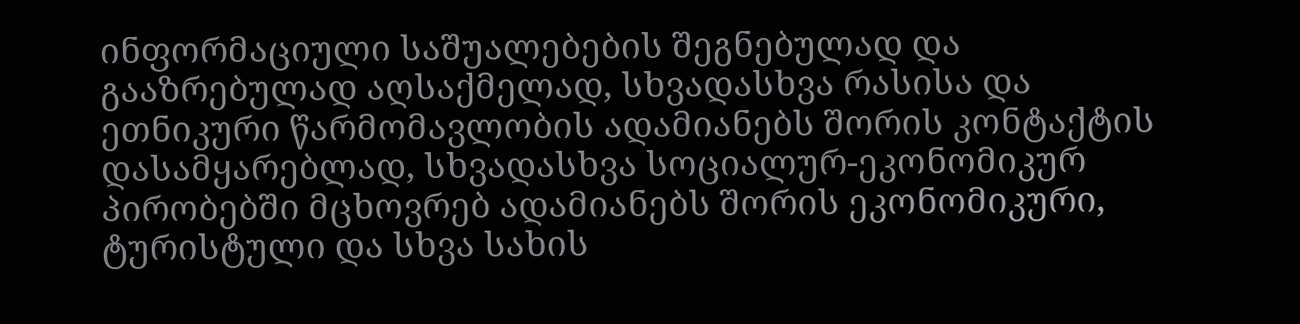ინფორმაციული საშუალებების შეგნებულად და გააზრებულად აღსაქმელად, სხვადასხვა რასისა და ეთნიკური წარმომავლობის ადამიანებს შორის კონტაქტის დასამყარებლად, სხვადასხვა სოციალურ-ეკონომიკურ პირობებში მცხოვრებ ადამიანებს შორის ეკონომიკური, ტურისტული და სხვა სახის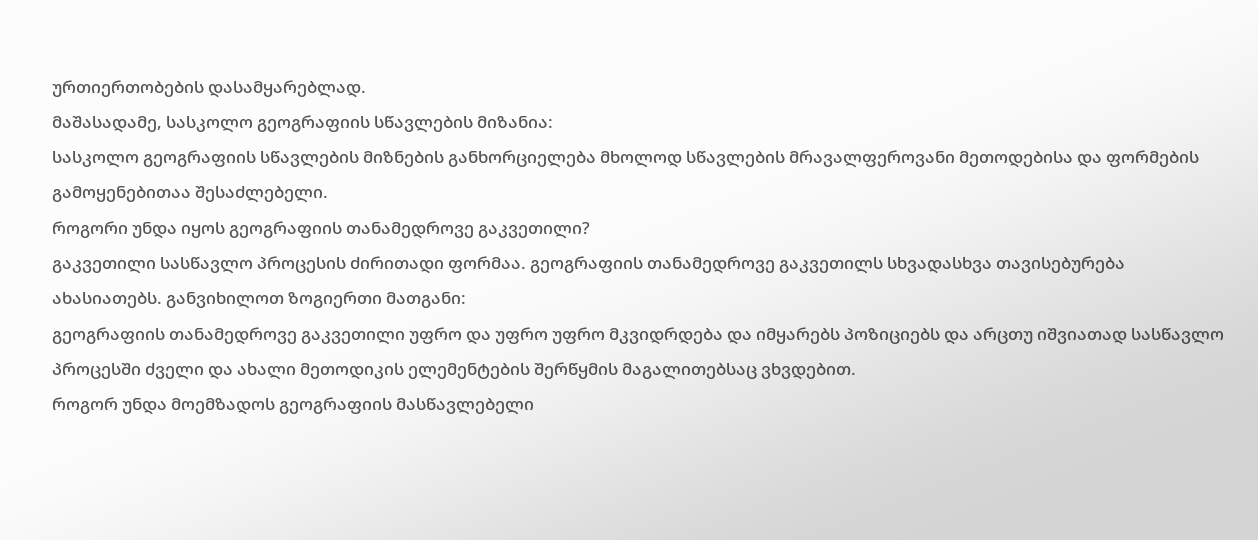ურთიერთობების დასამყარებლად.
მაშასადამე, სასკოლო გეოგრაფიის სწავლების მიზანია:
სასკოლო გეოგრაფიის სწავლების მიზნების განხორციელება მხოლოდ სწავლების მრავალფეროვანი მეთოდებისა და ფორმების გამოყენებითაა შესაძლებელი.
როგორი უნდა იყოს გეოგრაფიის თანამედროვე გაკვეთილი?
გაკვეთილი სასწავლო პროცესის ძირითადი ფორმაა. გეოგრაფიის თანამედროვე გაკვეთილს სხვადასხვა თავისებურება ახასიათებს. განვიხილოთ ზოგიერთი მათგანი:
გეოგრაფიის თანამედროვე გაკვეთილი უფრო და უფრო უფრო მკვიდრდება და იმყარებს პოზიციებს და არცთუ იშვიათად სასწავლო პროცესში ძველი და ახალი მეთოდიკის ელემენტების შერწყმის მაგალითებსაც ვხვდებით.
როგორ უნდა მოემზადოს გეოგრაფიის მასწავლებელი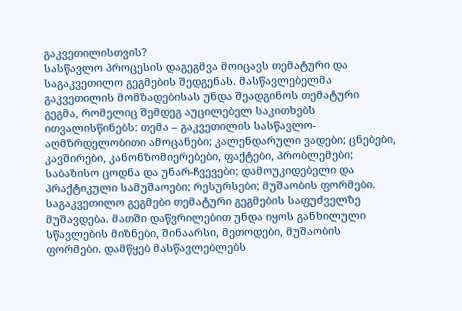გაკვეთილისთვის?
სასწავლო პროცესის დაგეგმვა მოიცავს თემატური და საგაკვეთილო გეგმების შედგენას. მასწავლებელმა გაკვეთილის მომზადებისას უნდა შეადგინოს თემატური გეგმა, რომელიც შემდეგ აუცილებელ საკითხებს ითვალისწინებს: თემა – გაკვეთილის სასწავლო-აღმზრდელობითი ამოცანები; კალენდარული ვადები; ცნებები, კავშირები, კანონზომიერებები, ფაქტები, პრობლემები; საბაზისო ცოდნა და უნარ-ჩვევები; დამოუკიდებელი და პრაქტიკული სამუშაოები; რესურსები; მუშაობის ფორმები.
საგაკვეთილო გეგმები თემატური გეგმების საფუძველზე მუშავდება. მათში დაწვრილებით უნდა იყოს განხილული სწავლების მიზნები, შინაარსი, მეთოდები, მუშაობის ფორმები. დამწყებ მასწავლებლებს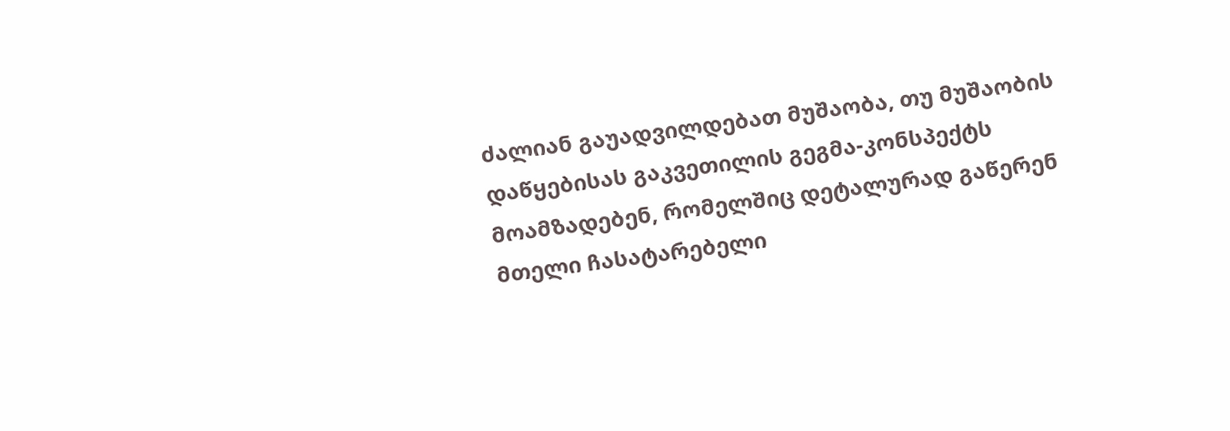ძალიან გაუადვილდებათ მუშაობა, თუ მუშაობის დაწყებისას გაკვეთილის გეგმა-კონსპექტს მოამზადებენ, რომელშიც დეტალურად გაწერენ მთელი ჩასატარებელი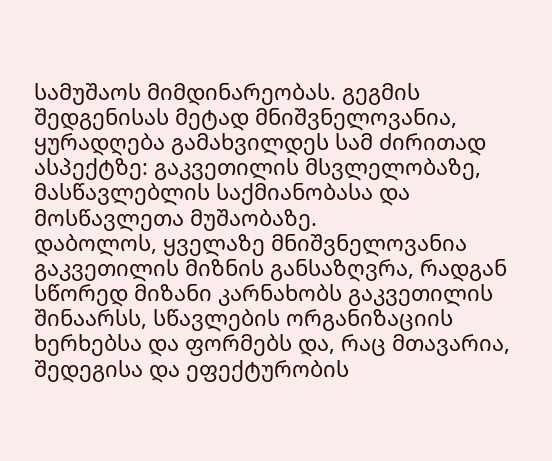სამუშაოს მიმდინარეობას. გეგმის შედგენისას მეტად მნიშვნელოვანია, ყურადღება გამახვილდეს სამ ძირითად ასპექტზე: გაკვეთილის მსვლელობაზე, მასწავლებლის საქმიანობასა და მოსწავლეთა მუშაობაზე.
დაბოლოს, ყველაზე მნიშვნელოვანია გაკვეთილის მიზნის განსაზღვრა, რადგან სწორედ მიზანი კარნახობს გაკვეთილის შინაარსს, სწავლების ორგანიზაციის ხერხებსა და ფორმებს და, რაც მთავარია, შედეგისა და ეფექტურობის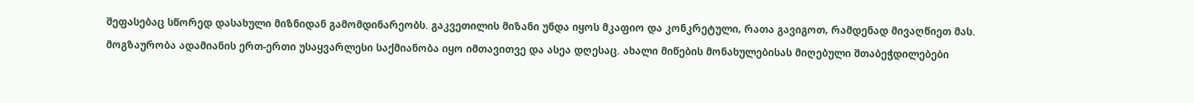შეფასებაც სწორედ დასახული მიზნიდან გამომდინარეობს. გაკვეთილის მიზანი უნდა იყოს მკაფიო და კონკრეტული, რათა გავიგოთ, რამდენად მივაღწიეთ მას.
მოგზაურობა ადამიანის ერთ-ერთი უსაყვარლესი საქმიანობა იყო იმთავითვე და ასეა დღესაც. ახალი მიწების მონახულებისას მიღებული შთაბეჭდილებები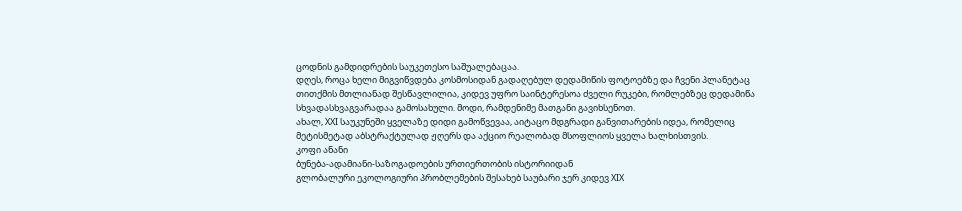ცოდნის გამდიდრების საუკეთესო საშუალებაცაა.
დღეს, როცა ხელი მიგვიწვდება კოსმოსიდან გადაღებულ დედამიწის ფოტოებზე და ჩვენი პლანეტაც თითქმის მთლიანად შესწავლილია, კიდევ უფრო საინტერესოა ძველი რუკები, რომლებზეც დედამიწა სხვადასხვაგვარადაა გამოსახული. მოდი, რამდენიმე მათგანი გავიხსენოთ.
ახალ, XXI საუკუნეში ყველაზე დიდი გამოწვევაა, აიტაცო მდგრადი განვითარების იდეა, რომელიც მეტისმეტად აბსტრაქტულად ჟღერს და აქციო რეალობად მსოფლიოს ყველა ხალხისთვის.
კოფი ანანი
ბუნება-ადამიანი-საზოგადოების ურთიერთობის ისტორიიდან
გლობალური ეკოლოგიური პრობლემების შესახებ საუბარი ჯერ კიდევ XIX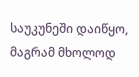საუკუნეში დაიწყო, მაგრამ მხოლოდ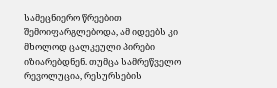სამეცნიერო წრეებით შემოიფარგლებოდა, ამ იდეებს კი მხოლოდ ცალკეული პირები იზიარებდნენ. თუმცა სამრეწველო რევოლუცია, რესურსების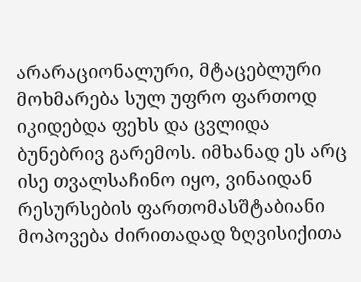არარაციონალური, მტაცებლური მოხმარება სულ უფრო ფართოდ იკიდებდა ფეხს და ცვლიდა ბუნებრივ გარემოს. იმხანად ეს არც ისე თვალსაჩინო იყო, ვინაიდან რესურსების ფართომასშტაბიანი მოპოვება ძირითადად ზღვისიქითა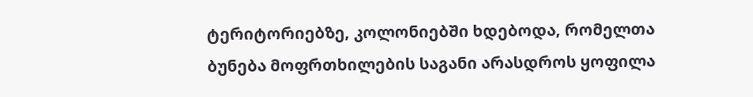ტერიტორიებზე, კოლონიებში ხდებოდა, რომელთა ბუნება მოფრთხილების საგანი არასდროს ყოფილა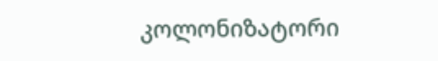კოლონიზატორი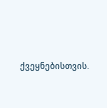ქვეყნებისთვის.